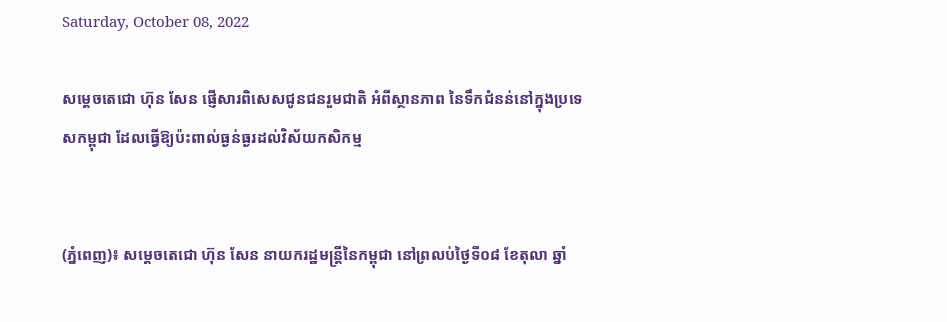Saturday, October 08, 2022

សម្តេចតេជោ ហ៊ុន សែន ផ្ញើសារពិសេសជូនជនរួមជាតិ អំពីស្ថានភាព នៃទឹកជំនន់នៅក្នុងប្រទេសកម្ពុជា ដែលធ្វើឱ្យប៉ះពាល់ធ្ងន់ធ្ងរដល់វិស័យកសិកម្ម


(ភ្នំពេញ)៖ សម្តេចតេជោ ហ៊ុន សែន នាយករដ្ឋមន្ត្រីនៃកម្ពុជា នៅព្រលប់ថ្ងៃទី០៨ ខែតុលា ឆ្នាំ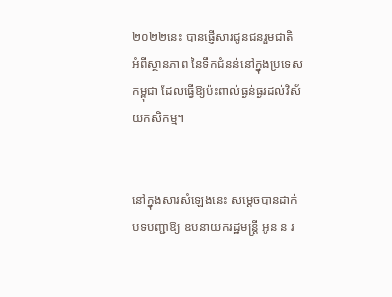២០២២នេះ បានផ្ញើសារជូនជនរួមជាតិ អំពីស្ថានភាព នៃទឹកជំនន់នៅក្នុងប្រទេសកម្ពុជា ដែលធ្វើឱ្យប៉ះពាល់ធ្ងន់ធ្ងរដល់វិស័យកសិកម្ម។


នៅក្នុងសារសំឡេងនេះ សម្តេចបានដាក់បទបញ្ជាឱ្យ ឧបនាយករដ្ឋមន្ត្រី អូន ន រ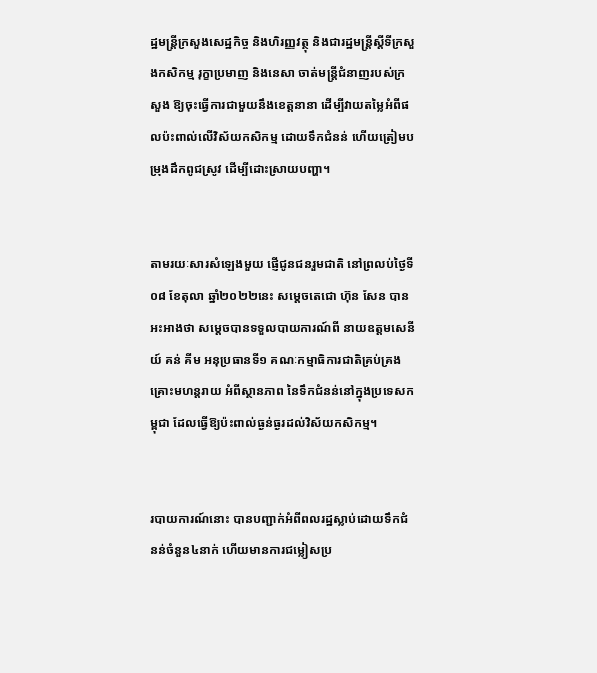ដ្ឋមន្ត្រីក្រសួងសេដ្ឋកិច្ច និងហិរញ្ញវត្ថុ និងជារដ្ឋមន្ត្រីស្តីទីក្រសួងកសិកម្ម រុក្ខាប្រមាញ និងនេសា ចាត់មន្ត្រីជំនាញរបស់ក្រសួង ឱ្យចុះធ្វើការជាមួយនឹងខេត្តនានា ដើម្បីវាយតម្លៃអំពីផលប៉ះពាល់លើវិស័យកសិកម្ម ដោយទឹកជំនន់ ហើយត្រៀមបម្រុងដឹកពូជស្រូវ ដើម្បីដោះស្រាយបញ្ហា។


តាមរយៈសារសំឡេងមួយ ផ្ញើជូនជនរួមជាតិ នៅព្រលប់ថ្ងៃទី០៨ ខែតុលា ឆ្នាំ២០២២នេះ សម្តេចតេជោ ហ៊ុន សែន បានអះអាងថា សម្តេចបានទទួលបាយការណ៍ពី នាយឧត្តមសេនីយ៍ គន់ គីម អនុប្រធានទី១ គណៈកម្មាធិការជាតិគ្រប់គ្រងគ្រោះមហន្តរាយ អំពីស្ថានភាព នៃទឹកជំនន់នៅក្នុងប្រទេសកម្ពុជា ដែលធ្វើឱ្យប៉ះពាល់ធ្ងន់ធ្ងរដល់វិស័យកសិកម្ម។


របាយការណ៍នោះ បានបញ្ជាក់អំពីពលរដ្ឋស្លាប់ដោយទឹកជំនន់ចំនួន៤នាក់ ហើយមានការជម្លៀសប្រ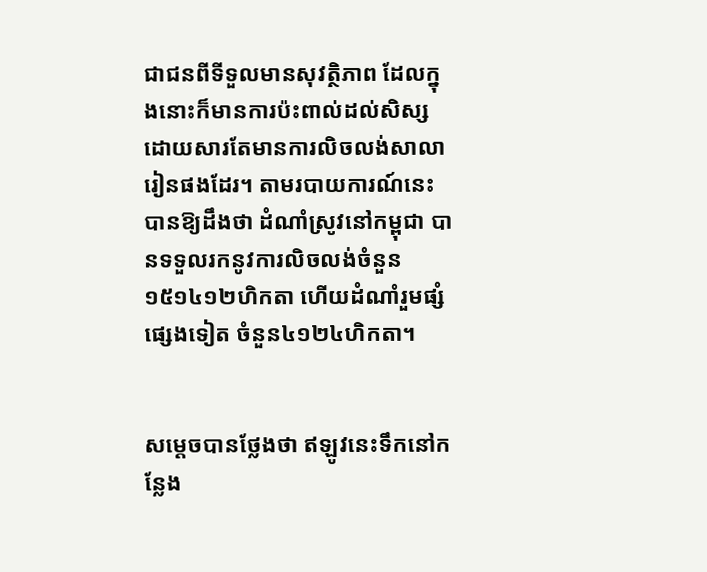ជាជនពីទីទួលមានសុវត្ថិភាព ដែលក្នុងនោះក៏មានការប៉ះពាល់ដល់សិស្ស ដោយសារតែមានការលិចលង់សាលារៀនផងដែរ។ តាមរបាយការណ៍នេះ បានឱ្យដឹងថា ដំណាំស្រូវនៅកម្ពុជា បានទទួលរកនូវការលិចលង់ចំនួន ១៥១៤១២ហិកតា ហើយដំណាំរួមផ្សំផ្សេងទៀត ចំនួន៤១២៤ហិកតា។


សម្តេចបានថ្លែងថា ឥឡូវនេះទឹកនៅកន្លែង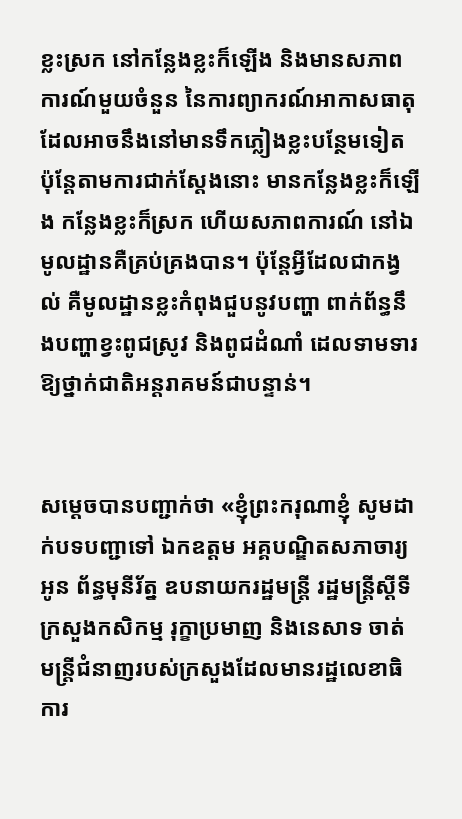ខ្លះស្រក នៅកន្លែងខ្លះក៏ឡើង និងមានសភាពការណ៍មួយចំនួន នៃការព្យាករណ៍អាកាសធាតុ ដែលអាចនឹងនៅមានទឹកភ្លៀងខ្លះបន្ថែមទៀត ប៉ុន្តែតាមការជាក់ស្តែងនោះ មានកន្លែងខ្លះក៏ឡើង កន្លែងខ្លះក៏ស្រក ហើយសភាពការណ៍ នៅឯមូលដ្ឋានគឺគ្រប់គ្រងបាន។ ប៉ុន្តែអ្វីដែលជាកង្វល់ គឺមូលដ្ឋានខ្លះកំពុងជួបនូវបញ្ហា ពាក់ព័ន្ធនឹងបញ្ហាខ្វះពូជស្រូវ និងពូជដំណាំ ដេលទាមទារឱ្យថ្នាក់ជាតិអន្តរាគមន៍ជាបន្ទាន់។


សម្តេចបានបញ្ជាក់ថា «ខ្ញុំព្រះករុណាខ្ញុំ សូមដាក់បទបញ្ជាទៅ ឯកឧត្តម អគ្គបណ្ឌិតសភាចារ្យ អូន ព័ន្ធមុនីរ័ត្ន ឧបនាយករដ្ឋមន្ត្រី រដ្ឋមន្ត្រីស្តីទីក្រសួងកសិកម្ម រុក្ខាប្រមាញ និងនេសាទ ចាត់មន្ត្រីជំនាញរបស់ក្រសួងដែលមានរដ្ឋលេខាធិការ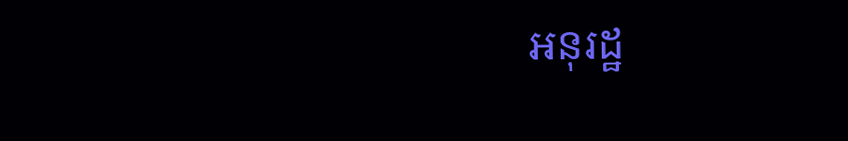អនុរដ្ឋ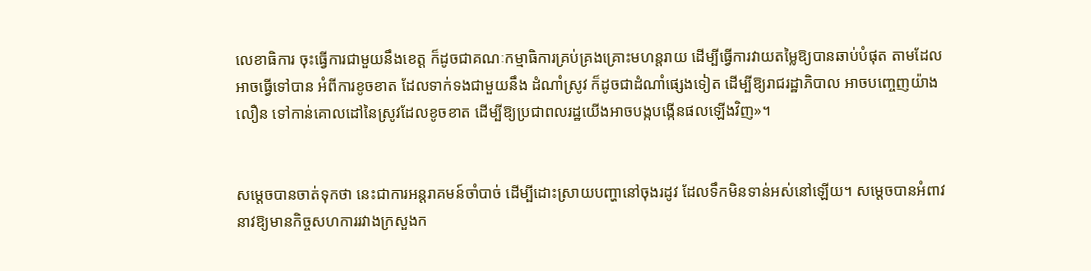លេខាធិការ ចុះធ្វើការជាមួយនឹងខេត្ត ក៏ដូចជាគណៈកម្មាធិការគ្រប់គ្រងគ្រោះមហន្តរាយ ដើម្បីធ្វើការវាយតម្លៃឱ្យបានឆាប់បំផុត តាមដែលអាចធ្វើទៅបាន អំពីការខូចខាត ដែលទាក់ទងជាមួយនឹង ដំណាំស្រូវ ក៏ដូចជាដំណាំផ្សេងទៀត ដើម្បីឱ្យរាជរដ្ឋាភិបាល អាចបញ្ចេញយ៉ាងលឿន ទៅកាន់គោលដៅនៃស្រូវដែលខូចខាត ដើម្បីឱ្យប្រជាពលរដ្ឋយើងអាចបង្កបង្កើនផលឡើងវិញ»។


សម្តេចបានចាត់ទុកថា នេះជាការអន្តរាគមន៍ចាំបាច់ ដើម្បីដោះស្រាយបញ្ហានៅចុងរដូវ ដែលទឹកមិនទាន់អស់នៅឡើយ។ សម្តេចបានអំពាវនាវឱ្យមានកិច្ចសហការរវាងក្រសួងក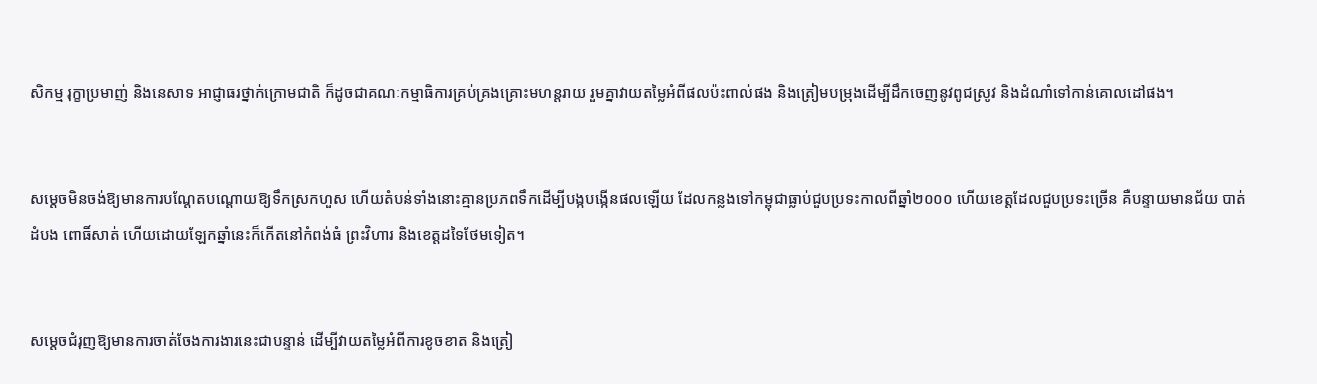សិកម្ម រុក្ខាប្រមាញ់ និងនេសាទ អាជ្ញាធរថ្នាក់ក្រោមជាតិ ក៏ដូចជាគណៈកម្មាធិការគ្រប់គ្រងគ្រោះមហន្តរាយ រួមគ្នាវាយតម្លៃអំពីផលប៉ះពាល់ផង និងត្រៀមបម្រុងដើម្បីដឹកចេញនូវពូជស្រូវ និងដំណាំទៅកាន់គោលដៅផង។


សម្តេចមិនចង់ឱ្យមានការបណ្តែតបណ្តោយឱ្យទឹកស្រកហួស ហើយតំបន់ទាំងនោះគ្មានប្រភពទឹកដើម្បីបង្កបង្កើនផលឡើយ ដែលកន្លងទៅកម្ពុជាធ្លាប់ជួបប្រទះកាលពីឆ្នាំ២០០០ ហើយខេត្តដែលជួបប្រទះច្រើន គឺបន្ទាយមានជ័យ បាត់ដំបង ពោធិ៍សាត់ ហើយដោយឡែកឆ្នាំនេះក៏កើតនៅកំពង់ធំ ព្រះវិហារ និងខេត្តដទៃថែមទៀត។


សម្តេចជំរុញឱ្យមានការចាត់ចែងការងារនេះជាបន្ទាន់ ដើម្បីវាយតម្លៃអំពីការខូចខាត និងត្រៀ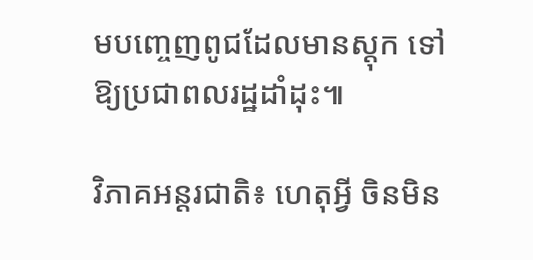មបញ្ចេញពូជដែលមានស្តុក ទៅឱ្យប្រជាពលរដ្ឋដាំដុះ៕

វិភាគអន្តរជាតិ៖ ហេតុអ្វី ចិនមិន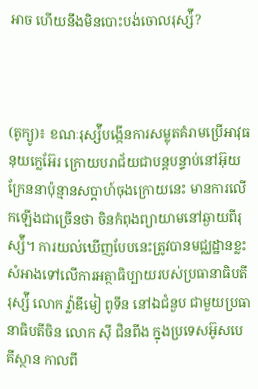អាច ហើយនឹងមិនបោះបង់ចោលរុស្ស៉ី?



(តូក្យូ)៖ ខណៈរុស្ស៉ីបង្កើនការសម្លុតគំរាមប្រើអាវុធនុយក្លេអ៊ែរ ក្រោយបរាជ័យជាបន្តបន្ទាប់នៅអ៊ុយក្រែននាប៉ុន្មានសប្ដាហ៍ចុងក្រោយនេះ មានការលើកឡើងជាច្រើនថា ចិនកំពុងព្យាយាមនៅឆ្ងាយពីរុស្ស៉ី។ ការយល់ឃើញបែបនេះត្រូវបានមជ្ឈដ្ឋានខ្លះ សំអាងទៅលើការអត្ថាធិប្បាយរបស់ប្រធានាធិបតីរុស្ស៉ី លោក វ្ល៉ាឌីមៀ ពូទីន នៅឯជំនួប ជាមួយប្រធានាធិបតីចិន លោក ស៊ី ជិនពីង ក្នុងប្រទេសអ៊ូសបេគីស្ថាន កាលពី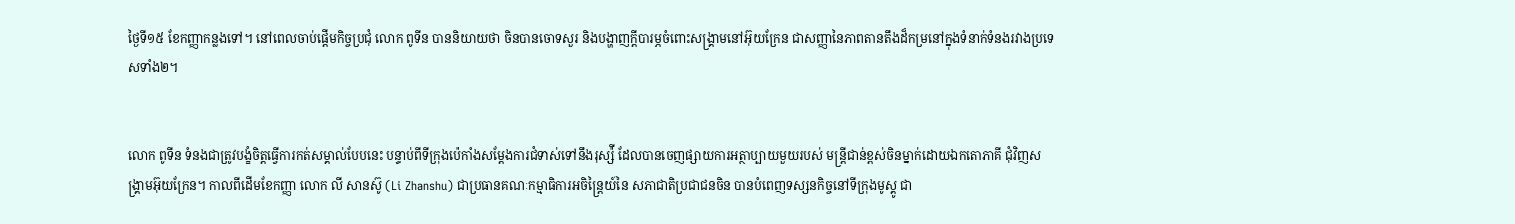ថ្ងៃទី១៥ ខែកញ្ញាកន្លងទៅ។ នៅពេលចាប់ផ្ដើមកិច្ចប្រជុំ លោក ពូទីន បាននិយាយថា ចិនបានចោទសួរ និងបង្ហាញក្ដីបារម្ភចំពោះសង្រ្គាមនៅអ៊ុយក្រែន ជាសញ្ញានៃភាពតានតឹងដ៏កម្រនៅក្នុងទំនាក់ទំនងរវាងប្រទេសទាំង២។


លោក ពូទីន ទំនងជាត្រូវបង្ខំចិត្តធ្វើការកត់សម្គាល់បែបនេះ បន្ទាប់ពីទីក្រុងប៉េកាំងសម្ដែងការជំទាស់ទៅនឹងរុស្ស៉ី ដែលបានចេញផ្សាយការអត្ថាប្បាយមួយរបស់ មន្ត្រីជាន់ខ្ពស់ចិនម្នាក់ដោយឯកតោភាគី ជុំវិញសង្រ្គាមអ៊ុយក្រែន។ កាលពីដើមខែកញ្ញា លោក លី សានស៊ូ (Li Zhanshu) ជាប្រធានគណៈកម្មាធិការអចិន្ត្រៃយ៍នៃ សភាជាតិប្រជាជនចិន បានបំពេញទស្សនកិច្ចនៅទីក្រុងមូស្គូ ជា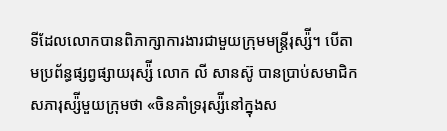ទីដែលលោកបានពិភាក្សាការងារជាមួយក្រុមមន្ត្រីរុស្ស៉ី។ បើតាមប្រព័ន្ធផ្សព្វផ្សាយរុស្ស៉ី លោក លី សានស៊ូ បានប្រាប់សមាជិកសភារុស្ស៉ីមួយក្រុមថា «ចិនគាំទ្ររុស្ស៉ីនៅក្នុងស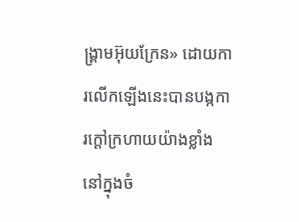ង្រ្គាមអ៊ុយក្រែន» ដោយការលើកឡើងនេះបានបង្កការក្ដៅក្រហាយយ៉ាងខ្លាំងនៅក្នុងចំ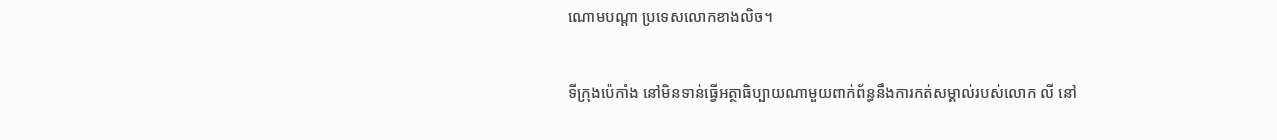ណោមបណ្ដា ប្រទេសលោកខាងលិច។


ទីក្រុងប៉េកាំង នៅមិនទាន់ធ្វើអត្ថាធិប្បាយណាមួយពាក់ព័ន្ធនឹងការកត់សម្គាល់របស់លោក លី នៅ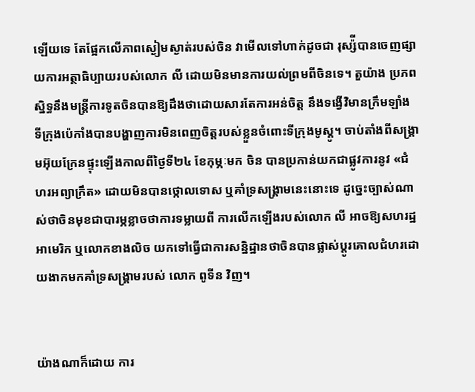ឡើយទេ តែផ្អែកលើភាពស្ងៀមស្ងាត់របស់ចិន វាមើលទៅហាក់ដូចជា រុស្ស៉ីបានចេញផ្សាយការអត្ថាធិប្បាយរបស់លោក លី ដោយមិនមានការយល់ព្រមពីចិនទេ។ តួយ៉ាង ប្រភពស្និទ្ធនឹងមន្ត្រីការទូតចិនបានឱ្យដឹងថាដោយសារតែការអន់ចិត្ត នឹងទង្វើវិមានក្រឹមឡាំង ទីក្រុងប៉េកាំងបានបង្ហាញការមិនពេញចិត្តរបស់ខ្លួនចំពោះទីក្រុងមូស្គូ។ ចាប់តាំងពីសង្រ្គាមអ៊ុយក្រែនផ្ទុះឡើងកាលពីថ្ងៃទី២៤ ខែកុម្ភៈមក ចិន បានប្រកាន់យកជាផ្លូវការនូវ «ជំហរអព្យាក្រឹត» ដោយមិនបានថ្កោលទោស ឬគាំទ្រសង្រ្គាមនេះនោះទេ ដូច្នេះច្បាស់ណាស់ថាចិនមុខជាបារម្ភខ្លាចថាការទម្លាយពី ការលើកឡើងរបស់លោក លី អាចឱ្យសហរដ្ឋអាមេរិក ឬលោកខាងលិច យកទៅធ្វើជាការសន្និដ្ឋានថាចិនបានផ្លាស់ប្ដូរគោលជំហរដោយងាកមកគាំទ្រសង្រ្គាមរបស់ លោក ពូទីន វិញ។


យ៉ាងណាក៏ដោយ ការ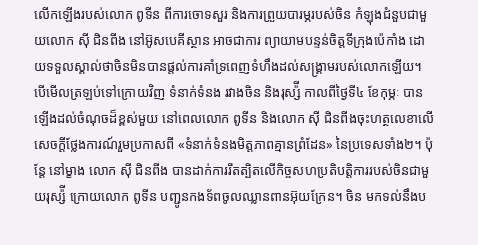លើកឡើងរបស់លោក ពូទីន ពីការចោទសួរ និងការព្រួយបារម្ភរបស់ចិន កំឡុងជំនួបជាមួយលោក ស៊ី ជិនពីង នៅអ៊ូសបេគីស្ថាន អាចជាការ ព្យាយាមបន្ទន់ចិត្តទីក្រុងប៉េកាំង ដោយទទួលស្គាល់ថាចិនមិនបានផ្ដល់ការគាំទ្រពេញទំហឹងដល់សង្រ្គាមរបស់លោកឡើយ។ បើមើលត្រឡប់ទៅក្រោយវិញ ទំនាក់ទំនង រវាងចិន និងរុស្ស៉ី កាលពីថ្ងៃទី៤ ខែកុម្ភៈ បានឡើងដល់ចំណុចដ៏ខ្ពស់មួយ នៅពេលលោក ពូទីន និងលោក ស៊ី ជិនពីងចុះហត្ថលេខាលើសេចក្ដីថ្លែងការណ៍រួមប្រកាសពី «ទំនាក់ទំនងមិត្តភាពគ្មានព្រំដែន» នៃប្រទេសទាំង២។ ប៉ុន្តែ នៅម្ខាង លោក ស៊ី ជិនពីង បានដាក់ការរឹតត្បិតលើកិច្ចសហប្រតិបត្តិការរបស់ចិនជាមួយរុស្ស៉ី ក្រោយលោក ពូទីន បញ្ជូនកងទ័ពចូលឈ្លានពានអ៊ុយក្រែន។ ចិន មកទល់នឹងប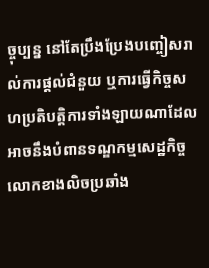ច្ចុប្បន្ន នៅតែប្រឹងប្រែងបញ្ចៀសរាល់ការផ្ដល់ជំនួយ ឬការធ្វើកិច្ចសហប្រតិបត្តិការទាំងឡាយណាដែល អាចនឹងបំពានទណ្ឌកម្មសេដ្ឋកិច្ចលោកខាងលិចប្រឆាំង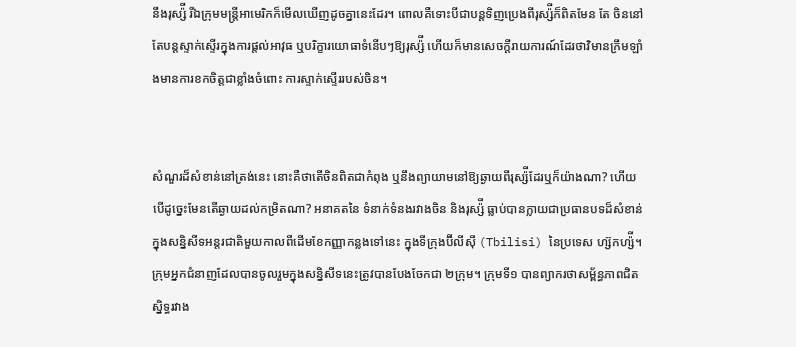នឹងរុស្ស៉ី រីឯក្រុមមន្ត្រីអាមេរិកក៏មើលឃើញដូចគ្នានេះដែរ។ ពោលគឺទោះបីជាបន្តទិញប្រេងពីរុស្ស៉ីក៏ពិតមែន តែ ចិននៅតែបន្តស្ទាក់ស្ទើរក្នុងការផ្ដល់អាវុធ ឬបរិក្ខារយោធាទំនើបៗឱ្យរុស្ស៉ី ហើយក៏មានសេចក្ដីរាយការណ៍ដែរថាវិមានក្រឹមឡាំងមានការខកចិត្តជាខ្លាំងចំពោះ ការស្ទាក់ស្ទើររបស់ចិន។


សំណួរដ៏សំខាន់នៅត្រង់នេះ នោះគឺថាតើចិនពិតជាកំពុង ឬនឹងព្យាយាមនៅឱ្យឆ្ងាយពីរុស្ស៉ីដែរឬក៏យ៉ាងណា? ហើយបើដូច្នេះមែនតើឆ្ងាយដល់កម្រិតណា? អនាគតនៃ ទំនាក់ទំនងរវាងចិន និងរុស្ស៉ី ធ្លាប់បានក្លាយជាប្រធានបទដ៏សំខាន់ក្នុងសន្និសីទអន្តរជាតិមួយកាលពីដើមខែកញ្ញាកន្លងទៅនេះ ក្នុងទីក្រុងប៊ីលីស៊ី (Tbilisi) នៃប្រទេស ហ្ស៊កហ្ស៉ី។ ក្រុមអ្នកជំនាញដែលបានចូលរួមក្នុងសន្និសីទនេះត្រូវបានបែងចែកជា ២ក្រុម។ ក្រុមទី១ បានព្យាករថាសម្ព័ន្ធភាពជិតស្និទ្ធរវាង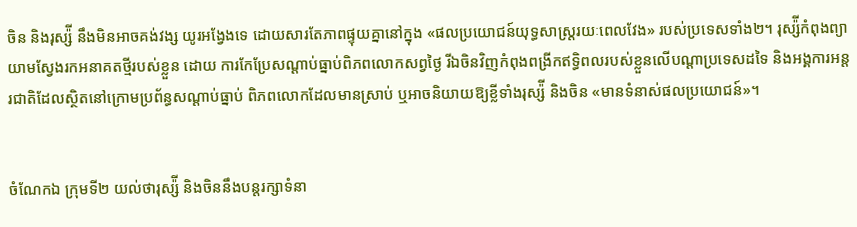ចិន និងរុស្ស៉ី នឹងមិនអាចគង់វង្ស យូរអង្វែងទេ ដោយសារតែភាពផ្ទុយគ្នានៅក្នុង «ផលប្រយោជន៍យុទ្ធសាស្ត្ររយៈពេលវែង» របស់ប្រទេសទាំង២។ រុស្ស៉ីកំពុងព្យាយាមស្វែងរកអនាគតថ្មីរបស់ខ្លួន ដោយ ការកែប្រែសណ្ដាប់ធ្នាប់ពិភពលោកសព្វថ្ងៃ រីឯចិនវិញកំពុងពង្រីកឥទ្ធិពលរបស់ខ្លួនលើបណ្ដាប្រទេសដទៃ និងអង្គការអន្តរជាតិដែលស្ថិតនៅក្រោមប្រព័ន្ធសណ្ដាប់ធ្នាប់ ពិភពលោកដែលមានស្រាប់ ឬអាចនិយាយឱ្យខ្លីទាំងរុស្ស៉ី និងចិន «មានទំនាស់ផលប្រយោជន៍»។


ចំណែកឯ ក្រុមទី២ យល់ថារុស្ស៉ី និងចិននឹងបន្តរក្សាទំនា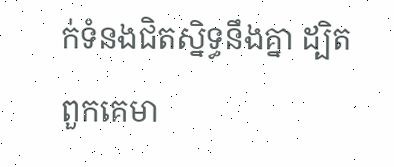ក់ទំនងជិតស្និទ្ធនឹងគ្នា ដ្បិតពួកគេមា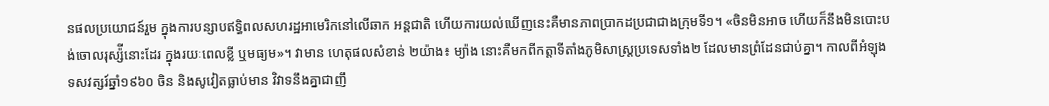នផលប្រយោជន៍រួម ក្នុងការបន្សាបឥទ្ធិពលសហរដ្ឋអាមេរិកនៅលើឆាក អន្តជាតិ ហើយការយល់ឃើញនេះគឺមានភាពប្រាកដប្រជាជាងក្រុមទី១។ «ចិនមិនអាច ហើយក៏នឹងមិនបោះបង់ចោលរុស្ស៉ីនោះដែរ ក្នុងរយៈពេលខ្លី ឬមធ្យម»។ វាមាន ហេតុផលសំខាន់ ២យ៉ាង៖ ម្យ៉ាង នោះគឺមកពីកត្តាទីតាំងភូមិសាស្ត្រប្រទេសទាំង២ ដែលមានព្រំដែនជាប់គ្នា។ កាលពីអំឡុងទសវត្សរ៍ឆ្នាំ១៩៦០ ចិន និងសូវៀតធ្លាប់មាន វិវាទនឹងគ្នាជាញឹ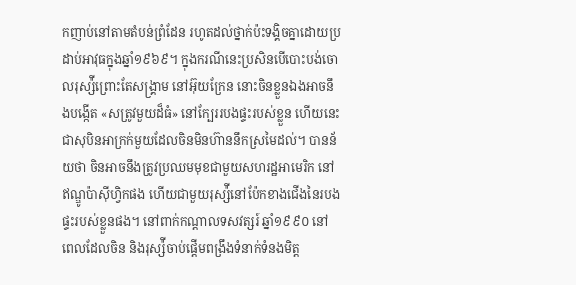កញាប់នៅតាមតំបន់ព្រំដែន រហូតដល់ថ្នាក់ប៉ះទង្គិចគ្នាដោយប្រដាប់អាវុធក្នុងឆ្នាំ១៩៦៩។ ក្នុងករណីនេះប្រសិនបើបោះបង់ចោលរុស្ស៉ីព្រោះតែសង្រ្គាម នៅអ៊ុយក្រែន នោះចិនខ្លួនឯងអាចនឹងបង្កើត «សត្រូវមួយដ៏ធំ» នៅក្បែររបងផ្ទះរបស់ខ្លួន ហើយនេះជាសុបិនអាក្រក់មួយដែលចិនមិនហ៊ាននឹកស្រមៃដល់។ បានន័យថា ចិនអាចនឹងត្រូវប្រឈមមុខជាមួយសហរដ្ឋអាមេរិក នៅឥណ្ឌូប៉ាស៊ីហ្វិកផង ហើយជាមួយរុស្ស៉ីនៅប៉ែកខាងជើងនៃរបងផ្ទះរបស់ខ្លួនផង។ នៅពាក់កណ្ដាលទសវត្សរ៍ ឆ្នាំ១៩៩០ នៅពេលដែលចិន និងរុស្ស៉ីចាប់ផ្ដើមពង្រឹងទំនាក់ទំនងមិត្ត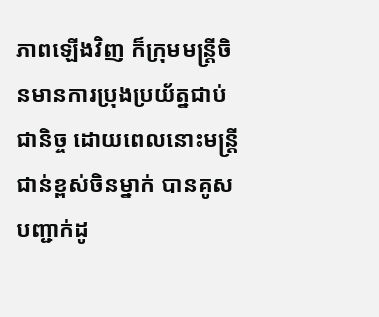ភាពឡើងវិញ ក៏ក្រុមមន្ត្រីចិនមានការប្រុងប្រយ័ត្នជាប់ជានិច្ច ដោយពេលនោះមន្ត្រីជាន់ខ្ពស់ចិនម្នាក់ បានគូសបញ្ជាក់ដូ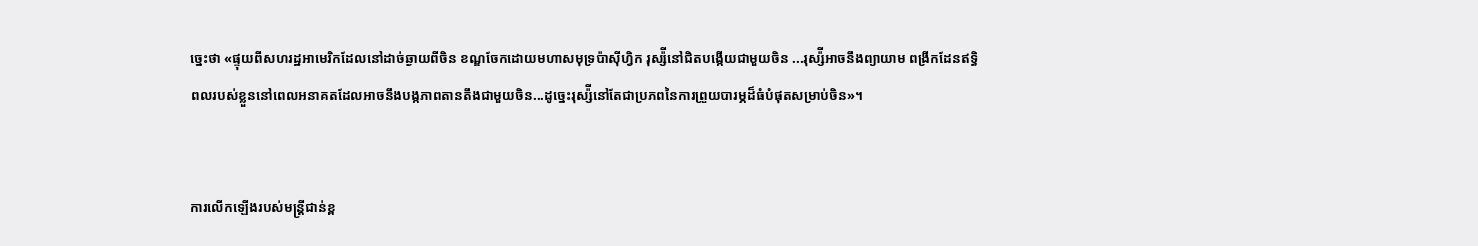ច្នេះថា «ផ្ទុយពីសហរដ្ឋអាមេរិកដែលនៅដាច់ឆ្ងាយពីចិន ខណ្ឌចែកដោយមហាសមុទ្រប៉ាស៊ីហ្វិក រុស្ស៉ីនៅជិតបង្កើយជាមួយចិន ...រុស្ស៉ីអាចនឹងព្យាយាម ពង្រីកដែនឥទ្ធិពលរបស់ខ្លួននៅពេលអនាគតដែលអាចនឹងបង្កភាពតានតឹងជាមួយចិន...ដូច្នេះរុស្ស៉ីនៅតែជាប្រភពនៃការព្រួយបារម្ភដ៏ធំបំផុតសម្រាប់ចិន»។


ការលើកឡើងរបស់មន្ត្រីជាន់ខ្ព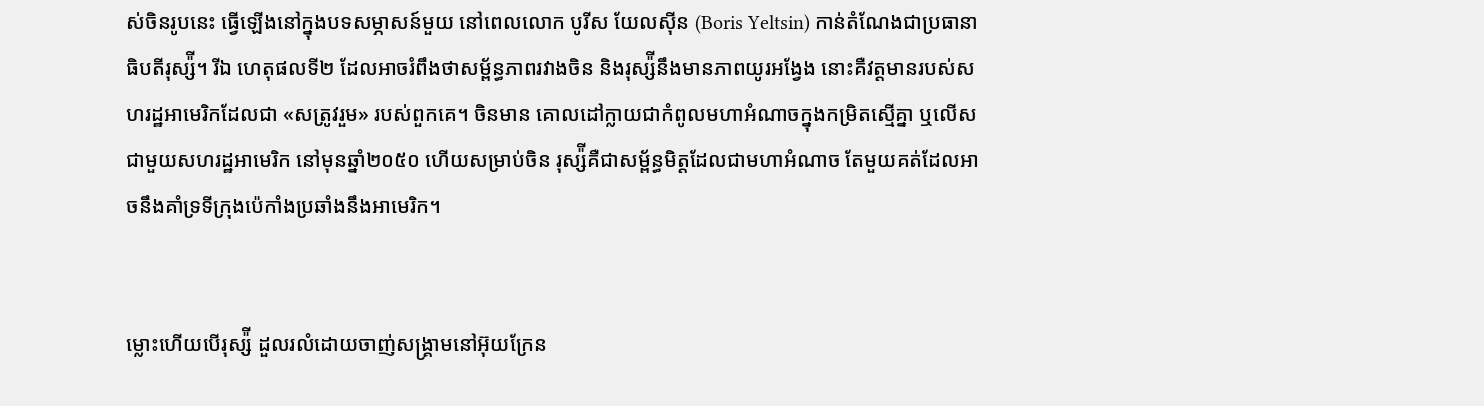ស់ចិនរូបនេះ ធ្វើឡើងនៅក្នុងបទសម្ភាសន៍មួយ នៅពេលលោក បូរីស យែលស៊ីន (Boris Yeltsin) កាន់តំណែងជាប្រធានាធិបតីរុស្ស៉ី។ រីឯ ហេតុផលទី២ ដែលអាចរំពឹងថាសម្ព័ន្ធភាពរវាងចិន និងរុស្ស៉ីនឹងមានភាពយូរអង្វែង នោះគឺវត្តមានរបស់សហរដ្ឋអាមេរិកដែលជា «សត្រូវរួម» របស់ពួកគេ។ ចិនមាន គោលដៅក្លាយជាកំពូលមហាអំណាចក្នុងកម្រិតស្មើគ្នា ឬលើសជាមួយសហរដ្ឋអាមេរិក នៅមុនឆ្នាំ២០៥០ ហើយសម្រាប់ចិន រុស្ស៉ីគឺជាសម្ព័ន្ធមិត្តដែលជាមហាអំណាច តែមួយគត់ដែលអាចនឹងគាំទ្រទីក្រុងប៉េកាំងប្រឆាំងនឹងអាមេរិក។


ម្លោះហើយបើរុស្ស៉ី ដួលរលំដោយចាញ់សង្រ្គាមនៅអ៊ុយក្រែន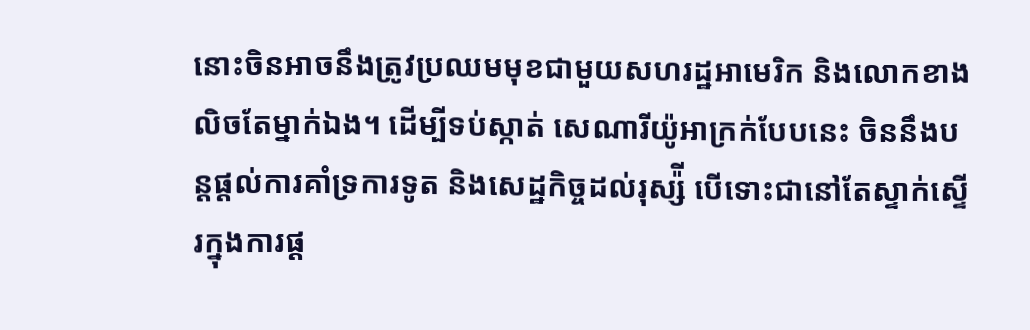នោះចិនអាចនឹងត្រូវប្រឈមមុខជាមួយសហរដ្ឋអាមេរិក និងលោកខាងលិចតែម្នាក់ឯង។ ដើម្បីទប់ស្កាត់ សេណារីយ៉ូអាក្រក់បែបនេះ ចិននឹងបន្តផ្ដល់ការគាំទ្រការទូត និងសេដ្ឋកិច្ចដល់រុស្ស៉ី បើទោះជានៅតែស្ទាក់ស្ទើរក្នុងការផ្ដ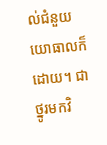ល់ជំនួយយោធាលក៏ដោយ។ ជាថ្នូរមកវិ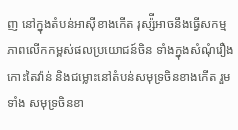ញ នៅក្នុងតំបន់អាស៊ីខាងកើត រុស្ស៉ីអាចនឹងធ្វើសកម្មភាពលើកកម្ពស់ផលប្រយោជន៍ចិន ទាំងក្នុងសំណុំរឿងកោះតៃវ៉ាន់ និងជម្លោះនៅតំបន់សមុទ្រចិនខាងកើត រួមទាំង សមុទ្រចិនខា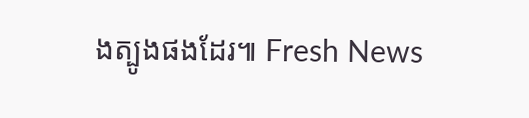ងត្បូងផងដែរ៕ Fresh News